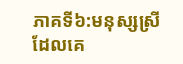ភាគទី៦:មនុស្សស្រីដែលគេ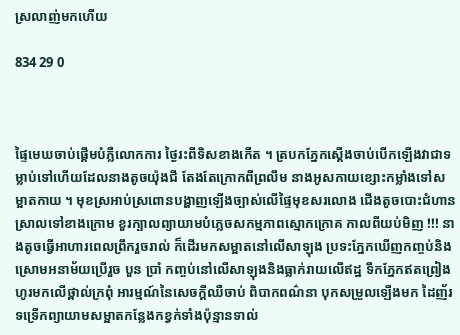ស្រលាញ់មកហើយ

834 29 0



ផ្ទៃមេឃចាប់ផ្ដើមបំភ្លឺលោកការ ថ្ងៃរះពីទិសខាងកើត ។ ត្របកភ្នែកស្ដើងចាប់បើកឡើងវាជាទម្លាប់ទៅហើយដែលនាងតូចយ៉ុងជី តែងតែក្រោកពីព្រលឹម នាងអូសកាយខ្សោះកម្លាំងទៅសម្អាតកាយ ។ មុខស្រអាប់ស្រពោនបង្ហាញឡើងច្បាស់លើផ្ទៃមុខសរលោង ជើងតូចបោះជំហានស្រាលទៅខាងក្រោម ខួរក្បាលព្យាយាមបំភ្លេចសកម្មភាពស្មោកក្រោគ កាលពីយប់មិញ !!! នាងតូចធ្វើអាហារពេលព្រឹករួចរាល់ ក៏ដើរមកសម្អាតនៅលើសាឡុង ប្រទះភ្នែកឃើញកញ្ចប់និងស្រោមអនាម័យប្រើរួច បួន ប្រាំ កញ្ចប់នៅលើសាឡុងនិងធ្លាក់រាយលើឥដ្ឋ ទឹកភ្នែកឥតព្រៀងហូរមកលើថ្ពាល់ក្រពុំ អារម្មណ៍នៃសេចក្ដីឈឺចាប់ ពិបាកពណ៌នា បុកសម្រួលឡើងមក ដៃញ័រទទ្រើកព្យាយាមសម្អាតកន្លែងកខ្វក់ទាំងប៉ុន្មានទាល់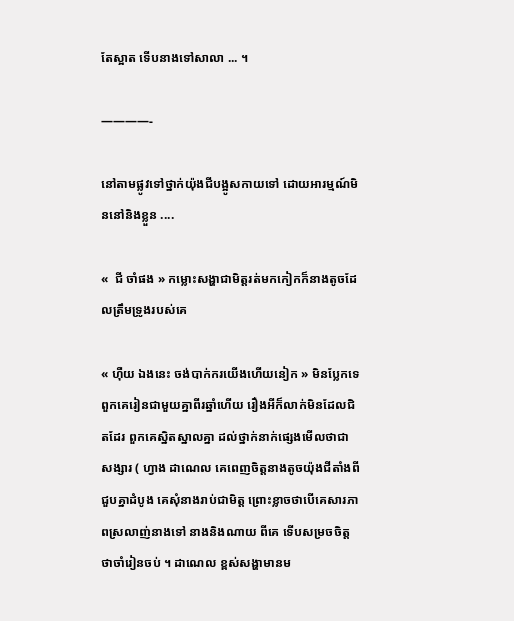តែស្អាត ទើបនាងទៅសាលា ... ។

————-

នៅតាមផ្លូវទៅថ្នាក់យ៉ុងជីបង្អូសកាយទៅ ដោយអារម្មណ៍មិននៅនិងខ្លួន ....

«  ជី ចាំផង » កម្លោះសង្ហាជាមិត្តរត់មកកៀកក៏នាងតូចដែលត្រឹមទ្រូងរបស់គេ

« ហុឺយ ឯងនេះ ចង់បាក់ករយើងហើយនៀក » មិនប្លែកទេ ពួកគេរៀនជាមួយគ្នាពីរឆ្នាំហើយ រឿងអីក៏លាក់មិនដែលជិតដែរ ពួកគេស្និតស្នាលគ្នា ដល់ថ្នាក់នាក់ផ្សេងមើលថាជាសង្សារ ( ហ្វាង ដាណេល គេពេញចិត្តនាងតូចយ៉ុងជីតាំងពីជួបគ្នាដំបូង គេសុំនាងរាប់ជាមិត្ត ព្រោះខ្លាចថាបើគេសារភាពស្រលាញ់នាងទៅ នាងនិងណាយ ពីគេ ទើបសម្រចចិត្តថាចាំរៀនចប់ ។ ដាណេល ខ្ពស់សង្ហាមានម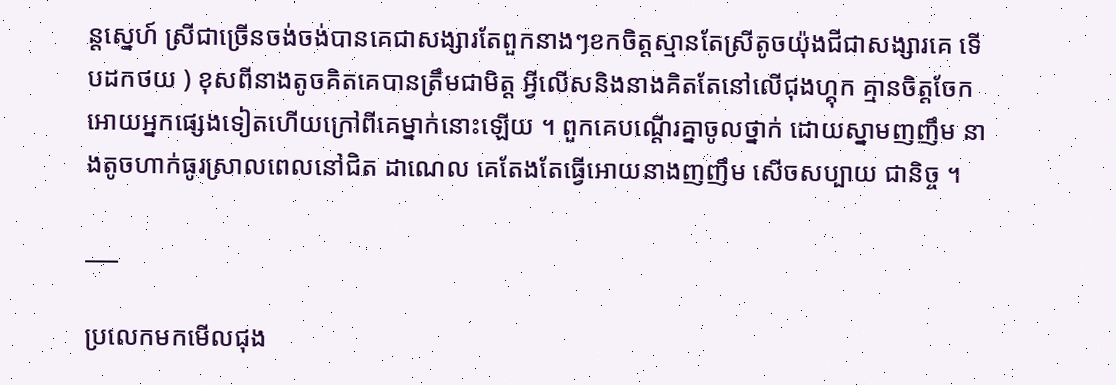ន្ដស្នេហ៍ ស្រីជាច្រើនចង់ចង់បានគេជាសង្សារតែពួកនាងៗខកចិត្តស្មានតែស្រីតូចយ៉ុងជីជាសង្សារគេ ទើបដកថយ ) ខុសពីនាងតូចគិតគេបានត្រឹមជាមិត្ត អ្វីលើសនិងនាងគិតតែនៅលើជុងហ្គុក គ្មានចិត្តចែកអោយអ្នកផ្សេងទៀតហើយក្រៅពីគេម្នាក់នោះឡើយ ។ ពួកគេបណ្ដើរគ្នាចូលថ្នាក់ ដោយស្នាមញញឹម នាងតូចហាក់ធូរស្រាលពេលនៅជិត ដាណេល គេតែងតែធ្វើអោយនាងញញឹម សើចសប្បាយ ជានិច្ច ។

___

ប្រលេកមកមើលជុង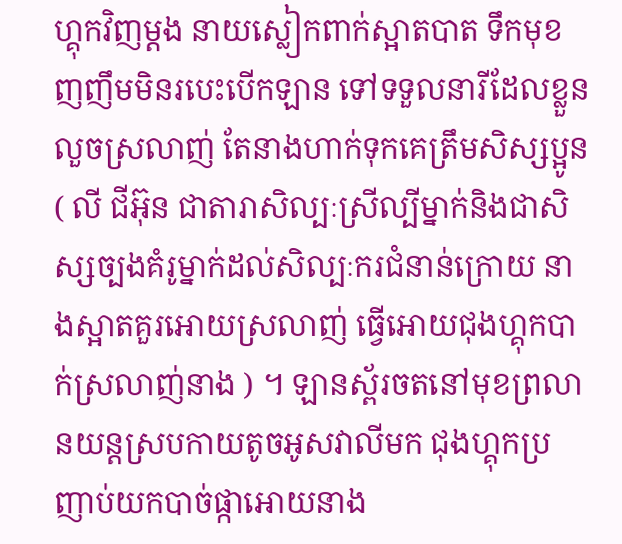ហ្គុកវិញម្ដង នាយស្លៀកពាក់ស្អាតបាត ទឹកមុខញញឹមមិនរបេះបើកឡាន ទៅទទួលនារីដែលខ្លួនលួចស្រលាញ់ តែនាងហាក់ទុកគេត្រឹមសិស្សប្អូន ( លី ជីអ៊ុន ជាតារាសិល្បៈស្រីល្បីម្នាក់និងជាសិស្សច្បងគំរូម្នាក់ដល់សិល្បៈករជំនាន់ក្រោយ នាងស្អាតគួរអោយស្រលាញ់ ធ្វើអោយជុងហ្គុកបាក់ស្រលាញ់នាង ) ។ ឡានស្ព័រចតនៅមុខព្រលានយន្ដស្របកាយតូចអូសវាលីមក ជុងហ្គុកប្រញាប់យកបាច់ផ្កាអោយនាង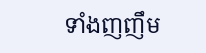ទាំងញញឹម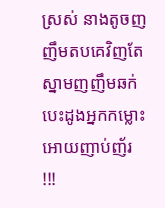ស្រស់ នាងតូចញញឹមតបគេវិញតែស្នាមញញឹមឆក់បេះដូងអ្នកកម្លោះ អោយញាប់ញ័រ !!!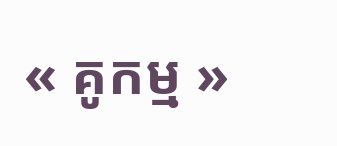« គូកម្ម »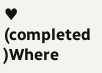♥ (completed )Where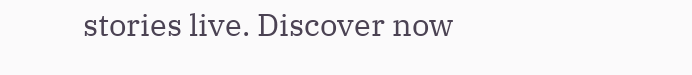stories live. Discover now